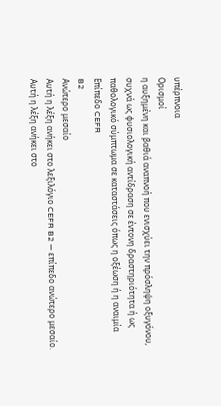υπέρπνοια
Ορισμοί
η αυξημένη και βαθιά αναπνοή που ενισχύει την πρόσληψη οξυγόνου, συχνά ως φυσιολογική αντίδραση σε έντονη δραστηριότητα ή ως παθολογικό σύμπτωμα σε καταστάσεις όπως η οξέωση ή η αναιμία
Επίπεδο CEFR
B2
Ανώτερο μεσαίο
Αυτή η λέξη ανήκει στο λεξιλόγιο CEFR B2 — επίπεδο ανώτερο μεσαίο.
Αυτή η λέξη ανήκει στο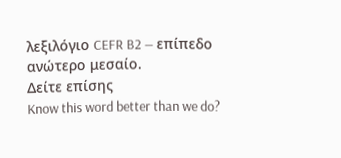λεξιλόγιο CEFR B2 — επίπεδο ανώτερο μεσαίο.
Δείτε επίσης
Know this word better than we do?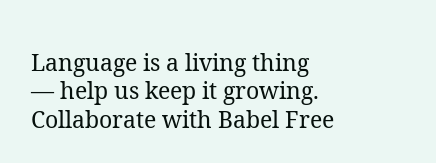Language is a living thing — help us keep it growing. Collaborate with Babel Free